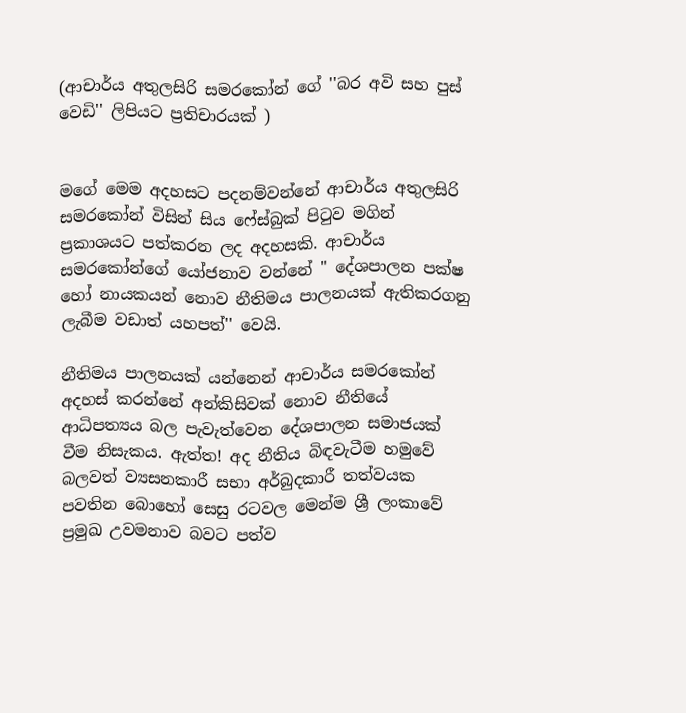(ආචාර්ය අතුලසිරි සමරකෝන් ගේ ''බර අවි සහ පුස් වෙඩි'' ලිපියට ප්‍රතිචාරයක් )


මගේ මෙම අදහසට පදනම්වන්නේ ආචාර්ය අතුලසිරි සමරකෝන් විසින් සිය ෆේස්බුක් පිටුව මගින් ප්‍රකාශයට පත්කරන ලද අදහසකි. ආචාර්ය සමරකෝන්ගේ යෝජනාව වන්නේ '' දේශපාලන පක්ෂ හෝ නායකයන් නොව නීතිමය පාලනයක් ඇතිකරගනු ලැබීම වඩාත් යහපත්'' වෙයි.

නීතිමය පාලනයක් යන්නෙන් ආචාර්ය සමරකෝන් අදහස් කරන්නේ අන්කිසිවක් නොව නීතියේ ආධිපත්‍යය බල පැවැත්වෙන දේශපාලන සමාජයක් වීම නිසැකය. ඇත්ත! අද නීතිය බිඳවැටීම හමුවේ බලවත් ව්‍යසනකාරී සභා අර්බුදකාරී තත්වයක පවතින බොහෝ සෙසු රටවල මෙන්ම ශ්‍රී ලංකාවේ ප්‍රමුඛ උවමනාව බවට පත්ව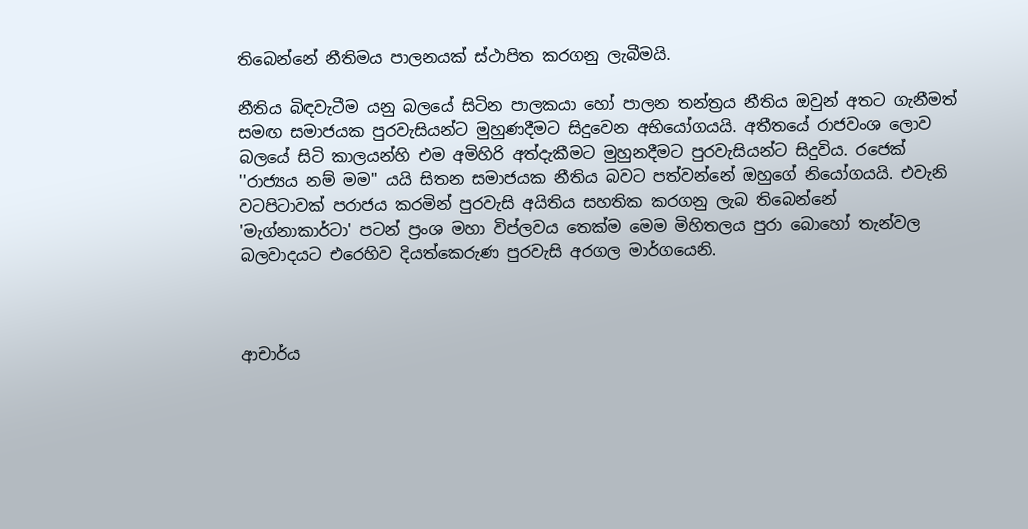තිබෙන්නේ නීතිමය පාලනයක් ස්ථාපිත කරගනු ලැබීමයි.

නීතිය බිඳවැටීම යනු බලයේ සිටින පාලකයා හෝ පාලන තන්ත්‍රය නීතිය ඔවුන් අතට ගැනීමත් සමඟ සමාජයක පුරවැසියන්ට මුහුණදීමට සිදුවෙන අභියෝගයයි. අතීතයේ රාජවංශ ලොව බලයේ සිටි කාලයන්හි එම අමිහිරි අත්දැකීමට මුහුනදීමට පුරවැසියන්ට සිදුවිය. රජෙක් ''රාජ්‍යය නම් මම'' යයි සිතන සමාජයක නීතිය බවට පත්වන්නේ ඔහුගේ නියෝගයයි. එවැනි වටපිටාවක් පරාජය කරමින් පුරවැසි අයිතිය සහතික කරගනු ලැබ තිබෙන්නේ  'මැග්නාකාර්ටා' පටන් ප්‍රංශ මහා විප්ලවය තෙක්ම මෙම මිහිතලය පුරා බොහෝ තැන්වල බලවාදයට එරෙහිව දියත්කෙරුණ පුරවැසි අරගල මාර්ගයෙනි.



ආචාර්ය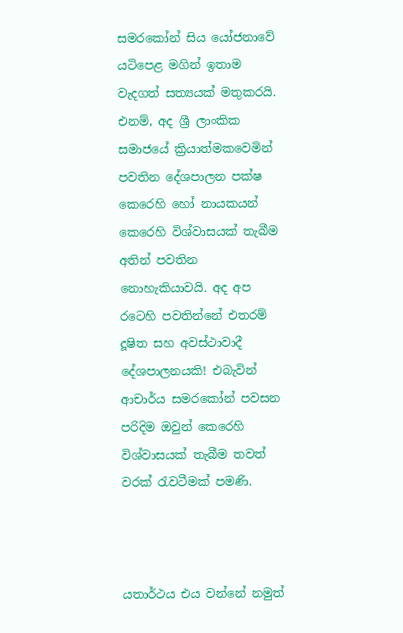සමරකෝන් සිය යෝජනාවේ යටිපෙළ මගින් ඉතාම වැදගත් සත්‍යයක් මතුකරයි. එනම්, අද ශ්‍රී ලාංකික සමාජයේ ක්‍රියාත්මකවෙමින් පවතින දේශපාලන පක්ෂ කෙරෙහි හෝ නායකයන් කෙරෙහි විශ්වාසයක් තැබීම අතින් පවතින නොහැකියාවයි. අද අප රටෙහි පවතින්නේ එතරම් දූෂිත සහ අවස්ථාවාදී දේශපාලනයකි! එබැවින් ආචාර්ය සමරකෝන් පවසන පරිදිම ඔවුන් කෙරෙහි විශ්වාසයක් තැබීම තවත් වරක් රැවටීමක් පමණි.



යතාර්ථය එය වන්නේ නමුත්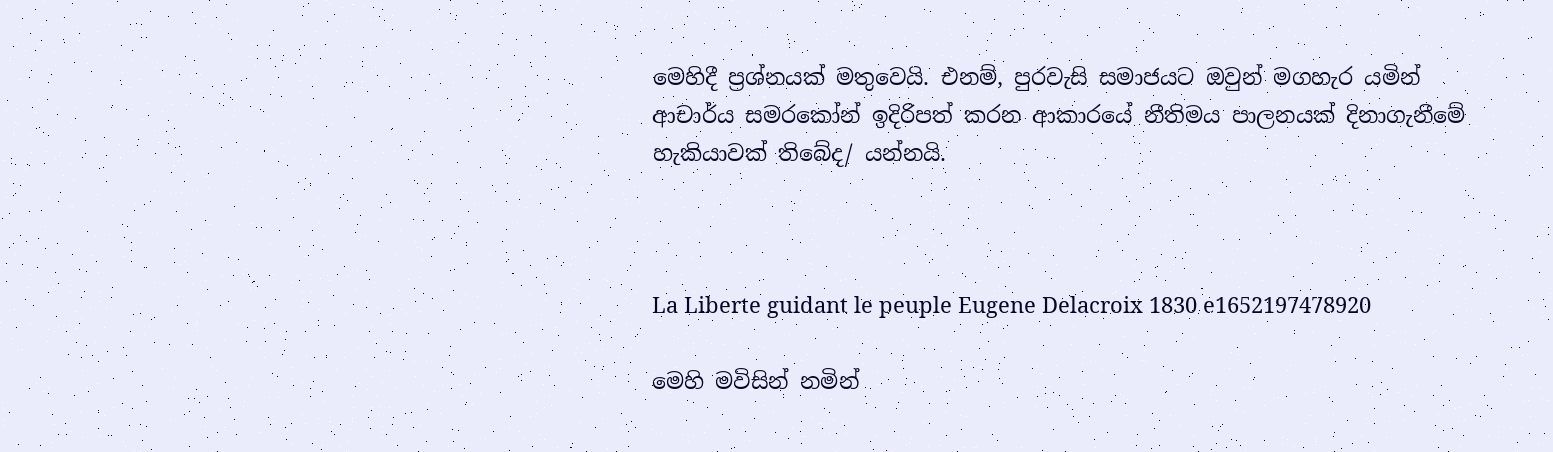මෙහිදී ප්‍රශ්නයක් මතුවෙයි. එනම්, පුරවැසි සමාජයට ඔවුන් මගහැර යමින් ආචාර්ය සමරකෝන් ඉදිරිපත් කරන ආකාරයේ නීතිමය පාලනයක් දිනාගැනීමේ හැකියාවක් තිබේද/ යන්නයි.



La Liberte guidant le peuple Eugene Delacroix 1830 e1652197478920

මෙහි මවිසින් නමින්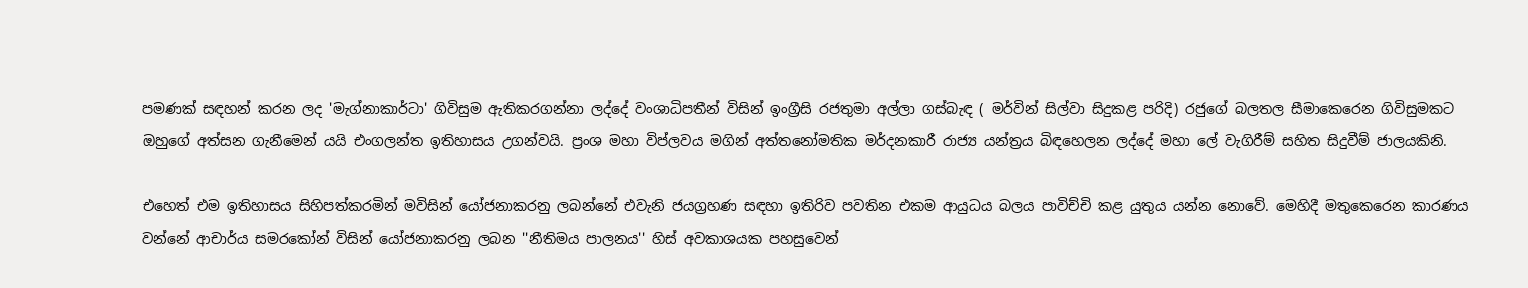පමණක් සඳහන් කරන ලද 'මැග්නාකාර්ටා' ගිවිසුම ඇතිකරගන්නා ලද්දේ වංශාධිපතීන් විසින් ඉංග්‍රීසි රජතුමා අල්ලා ගස්බැඳ ( මර්වින් සිල්වා සිදුකළ පරිදි) රජුගේ බලතල සීමාකෙරෙන ගිවිසුමකට ඔහුගේ අත්සන ගැනීමෙන් යයි එංගලන්ත ඉතිහාසය උගන්වයි. ප්‍රංශ මහා විප්ලවය මගින් අත්තනෝමතික මර්දනකාරී රාජ්‍ය යන්ත්‍රය බිඳහෙලන ලද්දේ මහා ලේ වැගිරීම් සහිත සිදුවීම් ජාලයකිනි.

එහෙත් එම ඉතිහාසය සිහිපත්කරමින් මවිසින් යෝජනාකරනු ලබන්නේ එවැනි ජයග්‍රහණ සඳහා ඉතිරිව පවතින එකම ආයුධය බලය පාවිච්චි කළ යුතුය යන්න නොවේ. මෙහිදී මතුකෙරෙන කාරණය වන්නේ ආචාර්ය සමරකෝන් විසින් යෝජනාකරනු ලබන ''නීතිමය පාලනය'' හිස් අවකාශයක පහසුවෙන්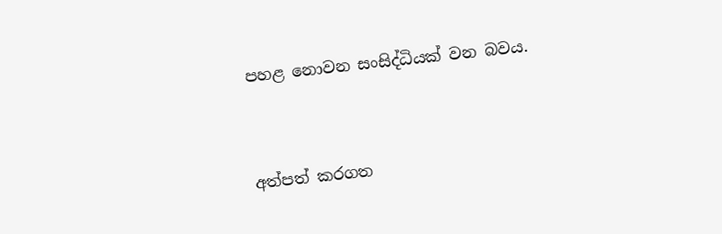පහළ නොවන සංසිද්ධියක් වන බවය.



අත්පත් කරගත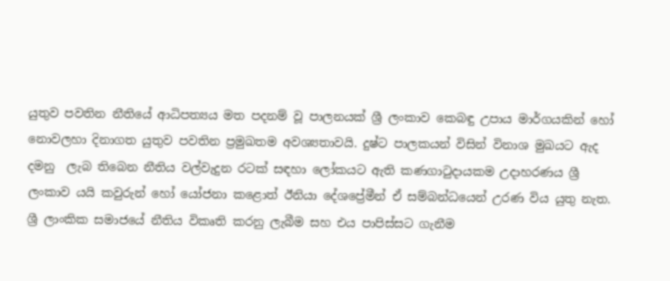යුතුව පවතින නීතියේ ආධිපත්‍යය මත පදනම් වූ පාලනයක් ශ්‍රී ලංකාව කෙබඳු උපාය මාර්ගයකින් හෝ නොවලහා දිනාගත යුතුව පවතින ප්‍රමුඛතම අවශ්‍යතාවයි. දුෂ්ට පාලකයන් විසින් විනාශ මුඛයට ඇද දමනු  ලැබ තිබෙන නීතිය වල්වැදුන රටක් සඳහා ලෝකයට ඇති කණගාටුදායකම උදාහරණය ශ්‍රී ලංකාව යයි කවුරුන් හෝ යෝජනා කළොත් ඊනියා දේශප්‍රේමීන් ඒ සම්බන්ධයෙන් උරණ විය යුතු නැත. ශ්‍රී ලාංකික සමාජයේ නීතිය විකෘති කරනු ලැබීම සහ එය පාපිස්සට ගැනීම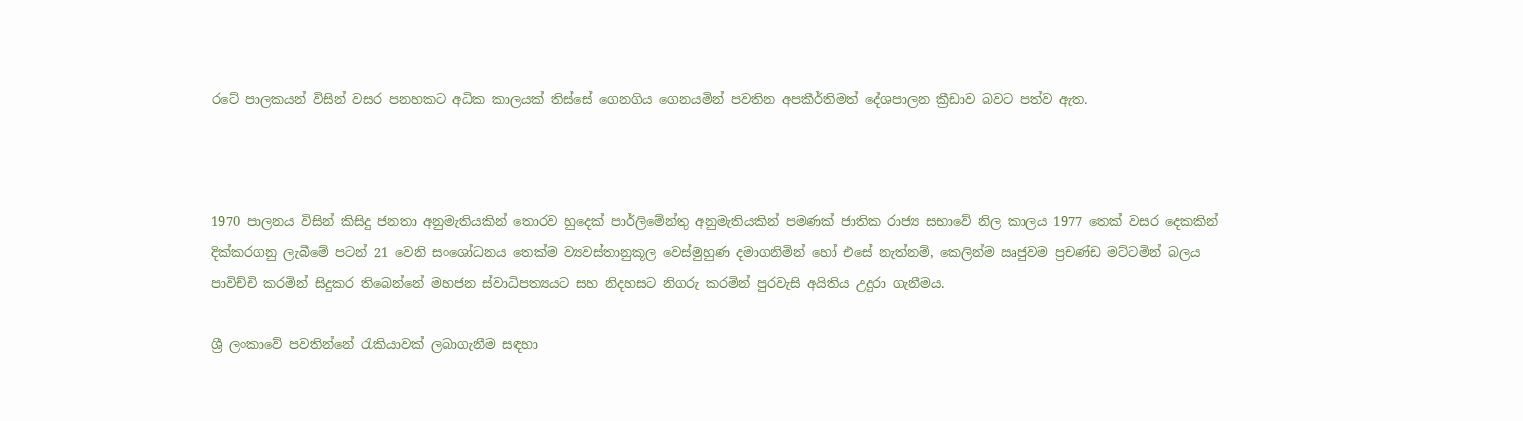රටේ පාලකයන් විසින් වසර පනහකට අධික කාලයක් තිස්සේ ගෙනගිය ගෙනයමින් පවතින අපකීර්තිමත් දේශපාලන ක්‍රීඩාව බවට පත්ව ඇත.



1970 පාලනය විසින් කිසිදු ජනතා අනුමැතියකින් තොරව හුදෙක් පාර්ලිමේන්තු අනුමැතියකින් පමණක් ජාතික රාජ්‍ය සභාවේ නිල කාලය 1977 තෙක් වසර දෙකකින් දික්කරගනු ලැබීමේ පටන් 21 වෙනි සංශෝධනය තෙක්ම ව්‍යවස්තානුකූල වෙස්මුහුණ දමාගනිමින් හෝ එසේ නැත්නම්, කෙලින්ම ඍජුවම ප්‍රචණ්ඩ මට්ටමින් බලය පාවිච්චි කරමින් සිදුකර තිබෙන්නේ මහජන ස්වාධිපත්‍යයට සහ නිදහසට නිගරු කරමින් පුරවැසි අයිතිය උදුරා ගැනීමය.

ශ්‍රී ලංකාවේ පවතින්නේ රැකියාවක් ලබාගැනීම සඳහා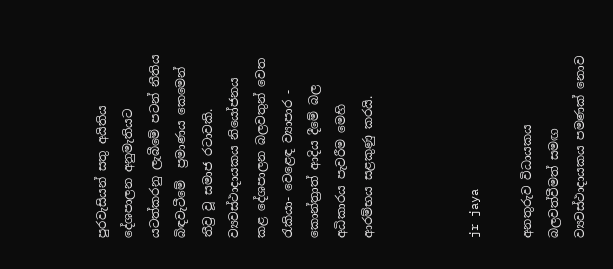පුරවැසියන් සතු අයිතිය දේශපාලන අනුමැතියට යටත්කරනු ලැබීමේ පටන් නීතිය බිඳවැටීමේ  ප්‍රමාණය කෙමෙන් තීව්‍ර වූ සමාජ රටාවකි. ව්‍යවස්ථාදායකය නියෝජනය කළ දේශපාලන බලවතුන් වෙත රැකියා- වෙළෙඳ ව්‍යාපාර - කොන්ත්‍රාත් ආදිය දීමේ බල අධිකාරය පැවරීම මෙහි ආරම්භය සළකුණු කරයි.



jr jaya

අනතුරුව විධායකය බලවත්වීමත් සමඟ ව්‍යවස්ථාදායකය පමණක් නොව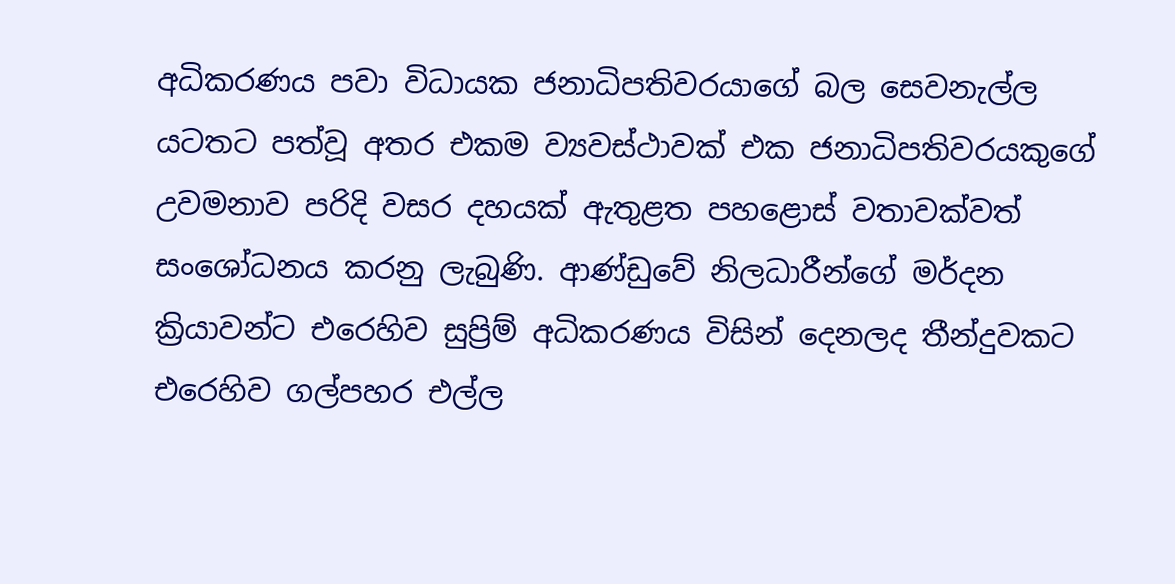අධිකරණය පවා විධායක ජනාධිපතිවරයාගේ බල සෙවනැල්ල යටතට පත්වූ අතර එකම ව්‍යවස්ථාවක් එක ජනාධිපතිවරයකුගේ උවමනාව පරිදි වසර දහයක් ඇතුළත පහළොස් වතාවක්වත් සංශෝධනය කරනු ලැබුණි. ආණ්ඩුවේ නිලධාරීන්ගේ මර්දන ක්‍රියාවන්ට එරෙහිව සුප්‍රිම් අධිකරණය විසින් දෙනලද තීන්දුවකට එරෙහිව ගල්පහර එල්ල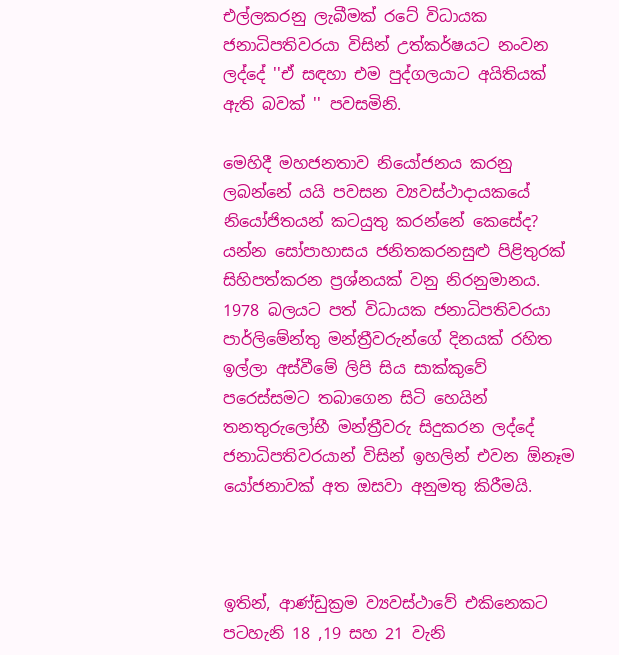එල්ලකරනු ලැබීමක් රටේ විධායක ජනාධිපතිවරයා විසින් උත්කර්ෂයට නංවන ලද්දේ ''ඒ සඳහා එම පුද්ගලයාට අයිතියක් ඇති බවක් '' පවසමිනි.

මෙහිදී මහජනතාව නියෝජනය කරනු ලබන්නේ යයි පවසන ව්‍යවස්ථාදායකයේ නියෝජිතයන් කටයුතු කරන්නේ කෙසේද? යන්න සෝපාහාසය ජනිතකරනසුළු පිළිතුරක් සිහිපත්කරන ප්‍රශ්නයක් වනු නිරනුමානය. 1978 බලයට පත් විධායක ජනාධිපතිවරයා පාර්ලිමේන්තු මන්ත්‍රීවරුන්ගේ දිනයක් රහිත ඉල්ලා අස්වීමේ ලිපි සිය සාක්කුවේ පරෙස්සමට තබාගෙන සිටි හෙයින් තනතුරුලෝභී මන්ත්‍රීවරු සිදුකරන ලද්දේ ජනාධිපතිවරයාන් විසින් ඉහලින් එවන ඕනෑම යෝජනාවක් අත ඔසවා අනුමතු කිරීමයි.



ඉතින්, ආණ්ඩුක්‍රම ව්‍යවස්ථාවේ එකිනෙකට පටහැනි 18 ,19 සහ 21 වැනි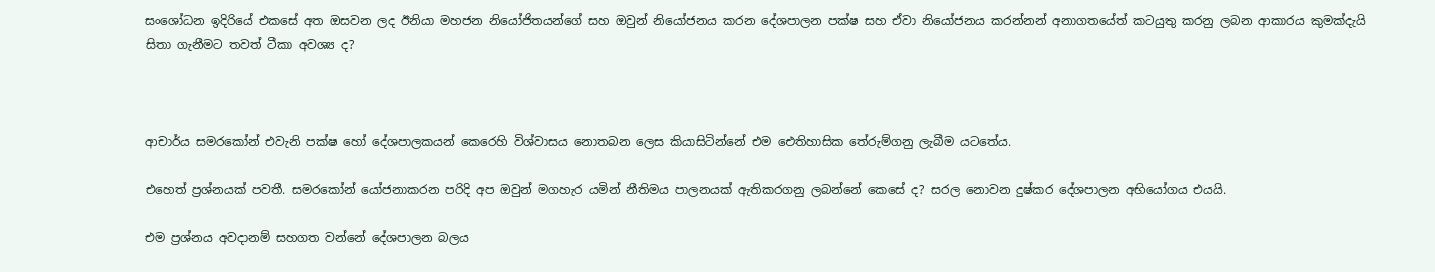සංශෝධන ඉදිරියේ එකසේ අත ඔසවන ලද ඊනියා මහජන නියෝජිතයන්ගේ සහ ඔවුන් නියෝජනය කරන දේශපාලන පක්ෂ සහ ඒවා නියෝජනය කරන්නන් අනාගතයේත් කටයුතු කරනු ලබන ආකාරය කුමක්දැයි සිතා ගැනීමට තවත් ටීකා අවශ්‍ය ද?



ආචාර්ය සමරකෝන් එවැනි පක්ෂ හෝ දේශපාලකයන් කෙරෙහි විශ්වාසය නොතබන ලෙස කියාසිටින්නේ එම ඓතිහාසික තේරුම්ගනු ලැබීම යටතේය.

එහෙත් ප්‍රශ්නයක් පවතී. සමරකෝන් යෝජනාකරන පරිදි අප ඔවුන් මගහැර යමින් නීතිමය පාලනයක් ඇතිකරගනු ලබන්නේ කෙසේ ද? සරල නොවන දුෂ්කර දේශපාලන අභියෝගය එයයි.

එම ප්‍රශ්නය අවදානම් සහගත වන්නේ දේශපාලන බලය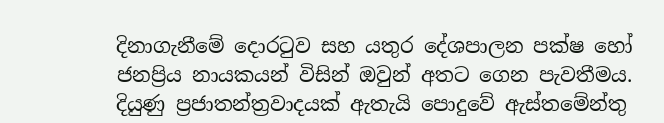දිනාගැනීමේ දොරටුව සහ යතුර දේශපාලන පක්ෂ හෝ ජනප්‍රිය නායකයන් විසින් ඔවුන් අතට ගෙන පැවතීමය. දියුණු ප්‍රජාතන්ත්‍රවාදයක් ඇතැයි පොදුවේ ඇස්තමේන්තු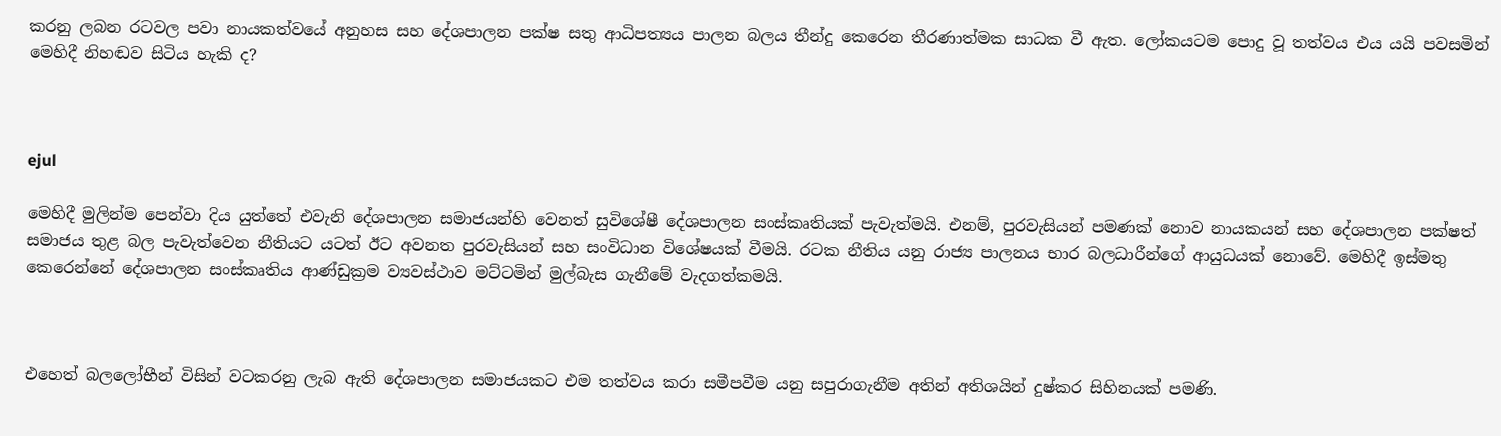කරනු ලබන රටවල පවා නායකත්වයේ අනුහස සහ දේශපාලන පක්ෂ සතු ආධිපත්‍යය පාලන බලය තීන්දු කෙරෙන තීරණාත්මක සාධක වී ඇත. ලෝකයටම පොදු වූ තත්වය එය යයි පවසමින් මෙහිදී නිහඬව සිටිය හැකි ද?



ejul

මෙහිදී මුලින්ම පෙන්වා දිය යුත්තේ එවැනි දේශපාලන සමාජයන්හි වෙනත් සුවිශේෂී දේශපාලන සංස්කෘතියක් පැවැත්මයි. එනම්, පුරවැසියන් පමණක් නොව නායකයන් සහ දේශපාලන පක්ෂත් සමාජය තුළ බල පැවැත්වෙන නීතියට යටත් ඊට අවනත පුරවැසියන් සහ සංවිධාන විශේෂයක් වීමයි. රටක නීතිය යනු රාජ්‍ය පාලනය භාර බලධාරීන්ගේ ආයුධයක් නොවේ. මෙහිදී ඉස්මතු කෙරෙන්නේ දේශපාලන සංස්කෘතිය ආණ්ඩුක්‍රම ව්‍යවස්ථාව මට්ටමින් මුල්බැස ගැනීමේ වැදගත්කමයි.



එහෙත් බලලෝභීන් විසින් වටකරනු ලැබ ඇති දේශපාලන සමාජයකට එම තත්වය කරා සමීපවීම යනු සපුරාගැනීම අතින් අතිශයින් දුෂ්කර සිහිනයක් පමණි.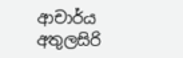ආචාර්ය අතුලසිරි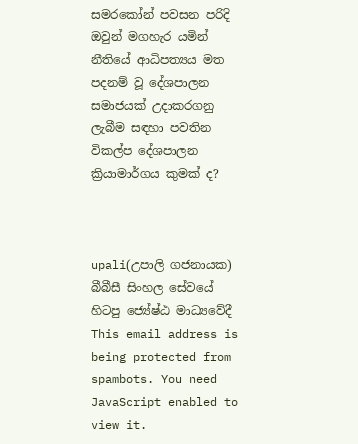සමරකෝන් පවසන පරිදි ඔවුන් මගහැර යමින් නීතියේ ආධිපත්‍යය මත පදනම් වූ දේශපාලන සමාජයක් උදාකරගනු ලැබීම සඳහා පවතින විකල්ප දේශපාලන ක්‍රියාමාර්ගය කුමක් ද?



upali(උපාලි ගජනායක)
බීබීසී සිංහල සේවයේ හිටපු ජ්‍යේෂ්ඨ මාධ්‍යවේදී
This email address is being protected from spambots. You need JavaScript enabled to view it.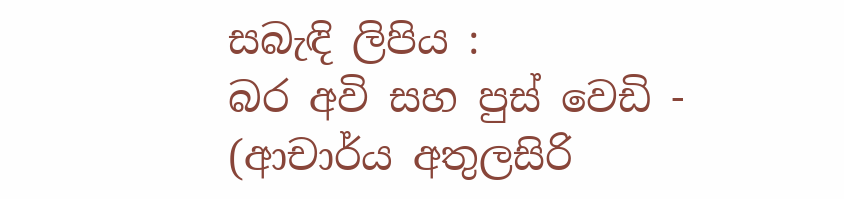සබැඳි ලිපිය :
බර අවි සහ පුස් වෙඩි - (ආචාර්ය අතුලසිරි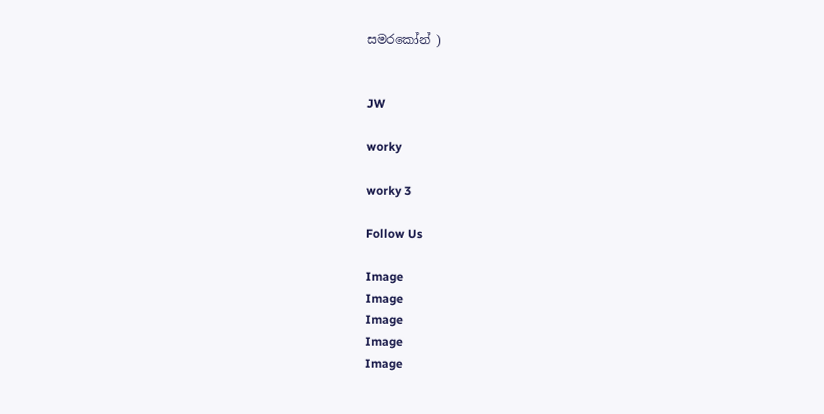සමරකෝන් )


JW

worky

worky 3

Follow Us

Image
Image
Image
Image
Image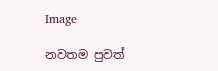Image

නවතම පුවත්